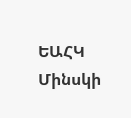ԵԱՀԿ Մինսկի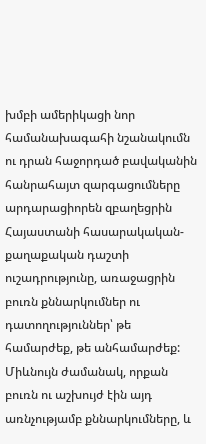խմբի ամերիկացի նոր համանախագահի նշանակումն ու դրան հաջորդած բավականին հանրահայտ զարգացումները արդարացիորեն զբաղեցրին Հայաստանի հասարակական-քաղաքական դաշտի ուշադրությունը, առաջացրին բուռն քննարկումներ ու դատողություններ՝ թե համարժեք, թե անհամարժեք: Միևնույն ժամանակ, որքան բուռն ու աշխույժ էին այդ առնչությամբ քննարկումները, և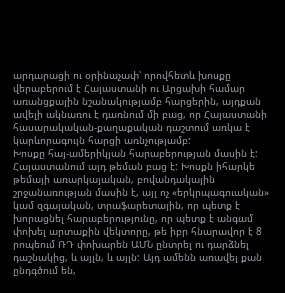արդարացի ու օրինաչափ՝ որովհետև խոսքը վերաբերում է Հայաստանի ու Արցախի համար առանցքային նշանակությամբ հարցերին, այդքան ավելի ակնառու է դառնում մի բաց, որ Հայաստանի հասարակական-քաղաքական դաշտում առկա է կարևորագույն հարցի առնչությամբ:
Խոսքը հայ-ամերիկյան հարաբերության մասին է: Հայաստանում այդ թեման բաց է: Խոսքն իհարկե թեմայի առարկայական, բովանդակային շրջանառության մասին է, այլ ոչ «երկրպագուական» կամ զգայական, տրաֆարետային, որ պետք է խորացնել հարաբերությունը, որ պետք է անգամ փոխել արտաքին վեկտորը, թե իբր հնարավոր է 8 րոպեում ՌԴ փոխարեն ԱՄՆ ընտրել ու դարձնել դաշնակից, և այլն, և այլն: Այդ ամենն առավել քան ընդգծում են,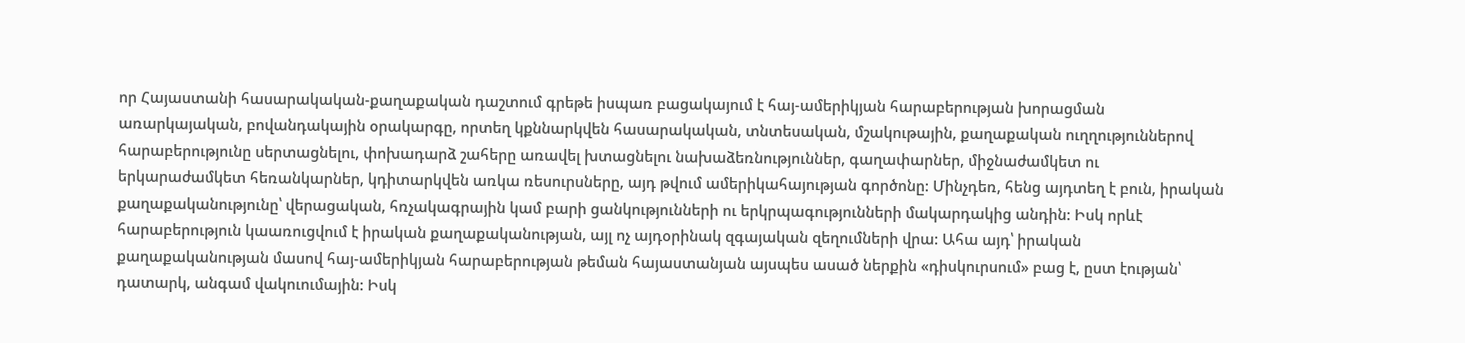որ Հայաստանի հասարակական-քաղաքական դաշտում գրեթե իսպառ բացակայում է հայ-ամերիկյան հարաբերության խորացման առարկայական, բովանդակային օրակարգը, որտեղ կքննարկվեն հասարակական, տնտեսական, մշակութային, քաղաքական ուղղություններով հարաբերությունը սերտացնելու, փոխադարձ շահերը առավել խտացնելու նախաձեռնություններ, գաղափարներ, միջնաժամկետ ու երկարաժամկետ հեռանկարներ, կդիտարկվեն առկա ռեսուրսները, այդ թվում ամերիկահայության գործոնը: Մինչդեռ, հենց այդտեղ է բուն, իրական քաղաքականությունը՝ վերացական, հռչակագրային կամ բարի ցանկությունների ու երկրպագությունների մակարդակից անդին: Իսկ որևէ հարաբերություն կաառուցվում է իրական քաղաքականության, այլ ոչ այդօրինակ զգայական զեղումների վրա: Ահա այդ՝ իրական քաղաքականության մասով հայ-ամերիկյան հարաբերության թեման հայաստանյան այսպես ասած ներքին «դիսկուրսում» բաց է, ըստ էության՝ դատարկ, անգամ վակուումային: Իսկ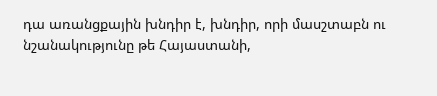դա առանցքային խնդիր է, խնդիր, որի մասշտաբն ու նշանակությունը թե Հայաստանի,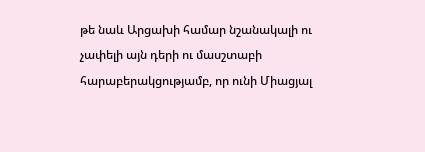թե նաև Արցախի համար նշանակալի ու չափելի այն դերի ու մասշտաբի հարաբերակցությամբ, որ ունի Միացյալ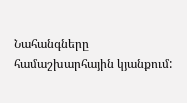Նահանգները համաշխարհային կյանքում: